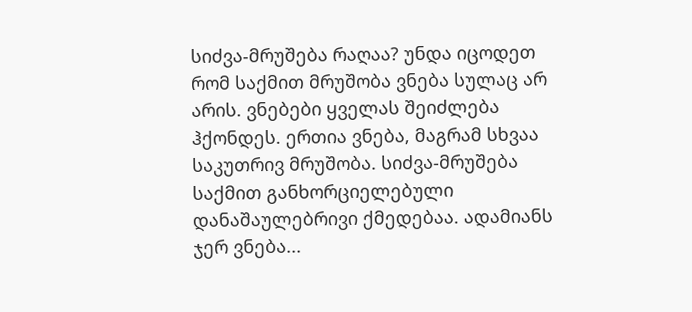სიძვა-მრუშება რაღაა? უნდა იცოდეთ რომ საქმით მრუშობა ვნება სულაც არ არის. ვნებები ყველას შეიძლება ჰქონდეს. ერთია ვნება, მაგრამ სხვაა საკუთრივ მრუშობა. სიძვა-მრუშება საქმით განხორციელებული დანაშაულებრივი ქმედებაა. ადამიანს ჯერ ვნება...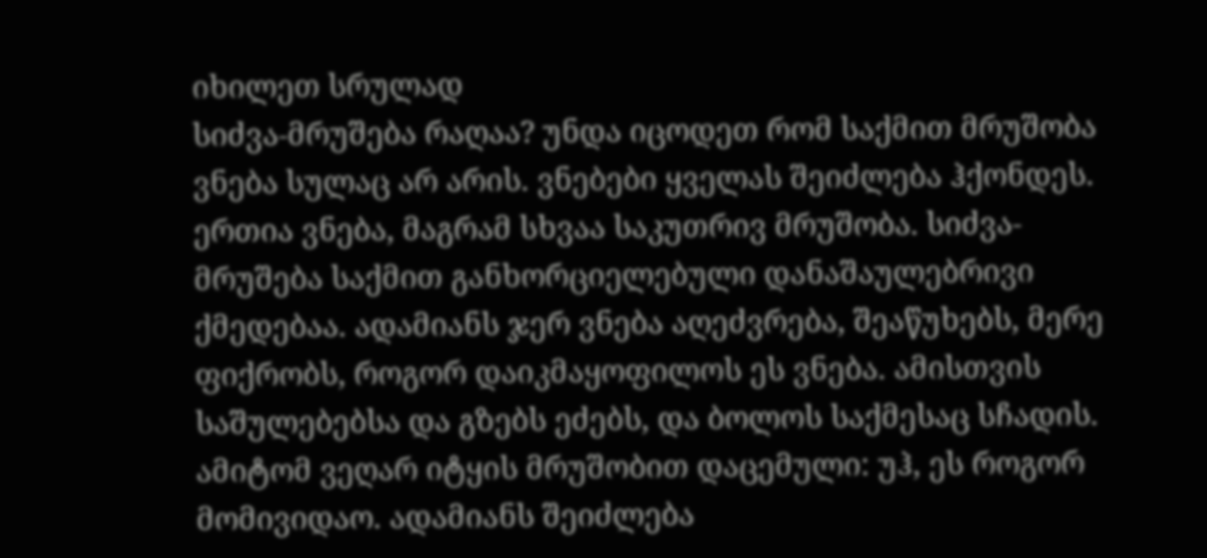იხილეთ სრულად
სიძვა-მრუშება რაღაა? უნდა იცოდეთ რომ საქმით მრუშობა ვნება სულაც არ არის. ვნებები ყველას შეიძლება ჰქონდეს. ერთია ვნება, მაგრამ სხვაა საკუთრივ მრუშობა. სიძვა-მრუშება საქმით განხორციელებული დანაშაულებრივი ქმედებაა. ადამიანს ჯერ ვნება აღეძვრება, შეაწუხებს, მერე ფიქრობს, როგორ დაიკმაყოფილოს ეს ვნება. ამისთვის საშულებებსა და გზებს ეძებს, და ბოლოს საქმესაც სჩადის. ამიტომ ვეღარ იტყის მრუშობით დაცემული: უჰ, ეს როგორ მომივიდაო. ადამიანს შეიძლება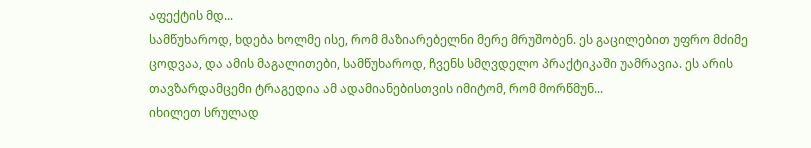აფექტის მდ...
სამწუხაროდ, ხდება ხოლმე ისე, რომ მაზიარებელნი მერე მრუშობენ. ეს გაცილებით უფრო მძიმე ცოდვაა, და ამის მაგალითები, სამწუხაროდ, ჩვენს სმღვდელო პრაქტიკაში უამრავია. ეს არის თავზარდამცემი ტრაგედია ამ ადამიანებისთვის იმიტომ, რომ მორწმუნ...
იხილეთ სრულად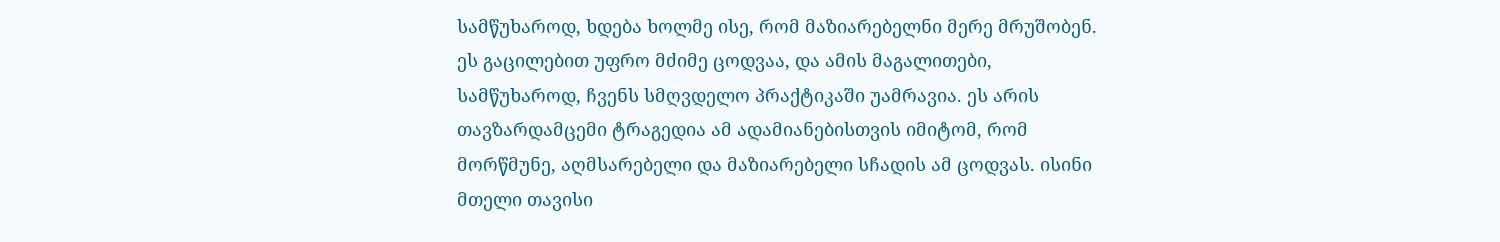სამწუხაროდ, ხდება ხოლმე ისე, რომ მაზიარებელნი მერე მრუშობენ. ეს გაცილებით უფრო მძიმე ცოდვაა, და ამის მაგალითები, სამწუხაროდ, ჩვენს სმღვდელო პრაქტიკაში უამრავია. ეს არის თავზარდამცემი ტრაგედია ამ ადამიანებისთვის იმიტომ, რომ მორწმუნე, აღმსარებელი და მაზიარებელი სჩადის ამ ცოდვას. ისინი მთელი თავისი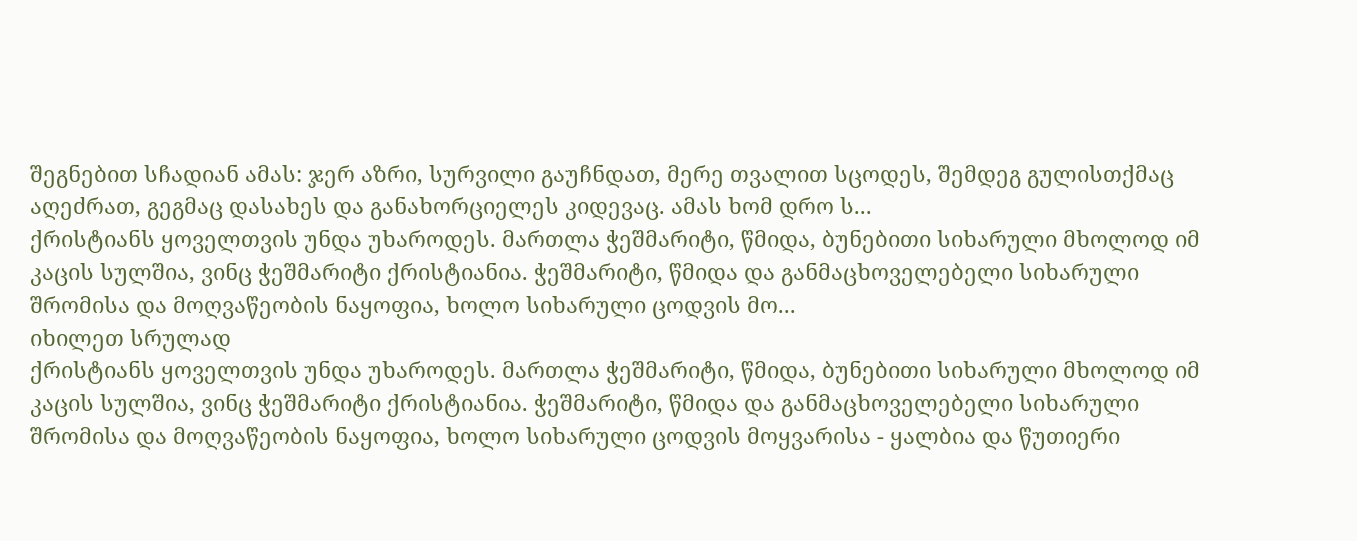შეგნებით სჩადიან ამას: ჯერ აზრი, სურვილი გაუჩნდათ, მერე თვალით სცოდეს, შემდეგ გულისთქმაც აღეძრათ, გეგმაც დასახეს და განახორციელეს კიდევაც. ამას ხომ დრო ს...
ქრისტიანს ყოველთვის უნდა უხაროდეს. მართლა ჭეშმარიტი, წმიდა, ბუნებითი სიხარული მხოლოდ იმ კაცის სულშია, ვინც ჭეშმარიტი ქრისტიანია. ჭეშმარიტი, წმიდა და განმაცხოველებელი სიხარული შრომისა და მოღვაწეობის ნაყოფია, ხოლო სიხარული ცოდვის მო...
იხილეთ სრულად
ქრისტიანს ყოველთვის უნდა უხაროდეს. მართლა ჭეშმარიტი, წმიდა, ბუნებითი სიხარული მხოლოდ იმ კაცის სულშია, ვინც ჭეშმარიტი ქრისტიანია. ჭეშმარიტი, წმიდა და განმაცხოველებელი სიხარული შრომისა და მოღვაწეობის ნაყოფია, ხოლო სიხარული ცოდვის მოყვარისა - ყალბია და წუთიერი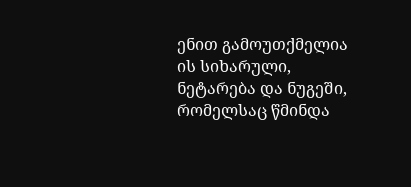ენით გამოუთქმელია ის სიხარული, ნეტარება და ნუგეში, რომელსაც წმინდა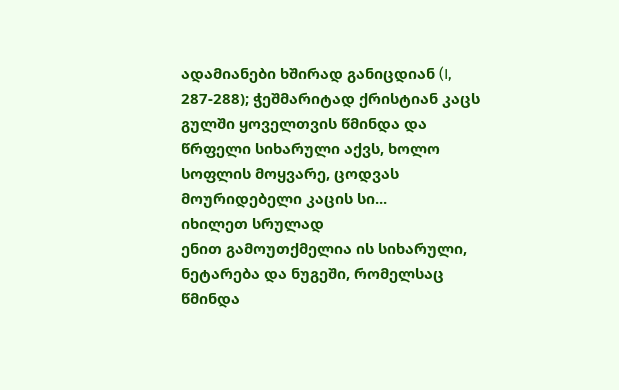ადამიანები ხშირად განიცდიან (I, 287-288); ჭეშმარიტად ქრისტიან კაცს გულში ყოველთვის წმინდა და წრფელი სიხარული აქვს, ხოლო სოფლის მოყვარე, ცოდვას მოურიდებელი კაცის სი...
იხილეთ სრულად
ენით გამოუთქმელია ის სიხარული, ნეტარება და ნუგეში, რომელსაც წმინდა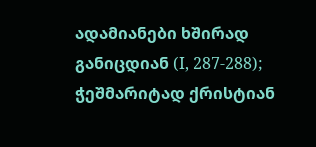ადამიანები ხშირად განიცდიან (I, 287-288); ჭეშმარიტად ქრისტიან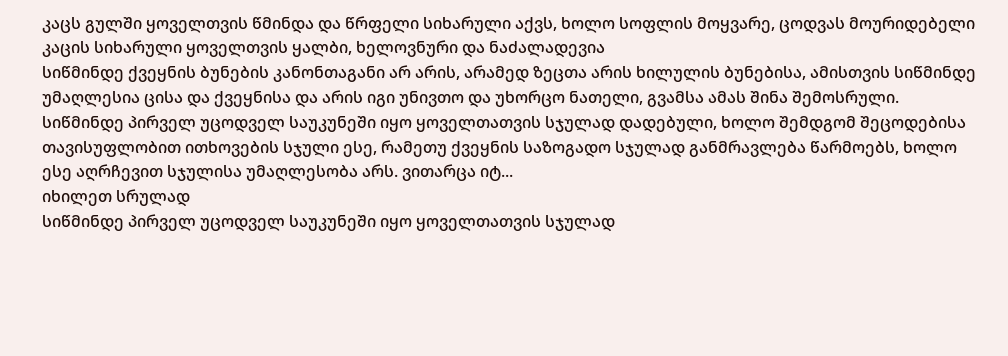კაცს გულში ყოველთვის წმინდა და წრფელი სიხარული აქვს, ხოლო სოფლის მოყვარე, ცოდვას მოურიდებელი კაცის სიხარული ყოველთვის ყალბი, ხელოვნური და ნაძალადევია
სიწმინდე ქვეყნის ბუნების კანონთაგანი არ არის, არამედ ზეცთა არის ხილულის ბუნებისა, ამისთვის სიწმინდე უმაღლესია ცისა და ქვეყნისა და არის იგი უნივთო და უხორცო ნათელი, გვამსა ამას შინა შემოსრული.
სიწმინდე პირველ უცოდველ საუკუნეში იყო ყოველთათვის სჯულად დადებული, ხოლო შემდგომ შეცოდებისა თავისუფლობით ითხოვების სჯული ესე, რამეთუ ქვეყნის საზოგადო სჯულად განმრავლება წარმოებს, ხოლო ესე აღრჩევით სჯულისა უმაღლესობა არს. ვითარცა იტ...
იხილეთ სრულად
სიწმინდე პირველ უცოდველ საუკუნეში იყო ყოველთათვის სჯულად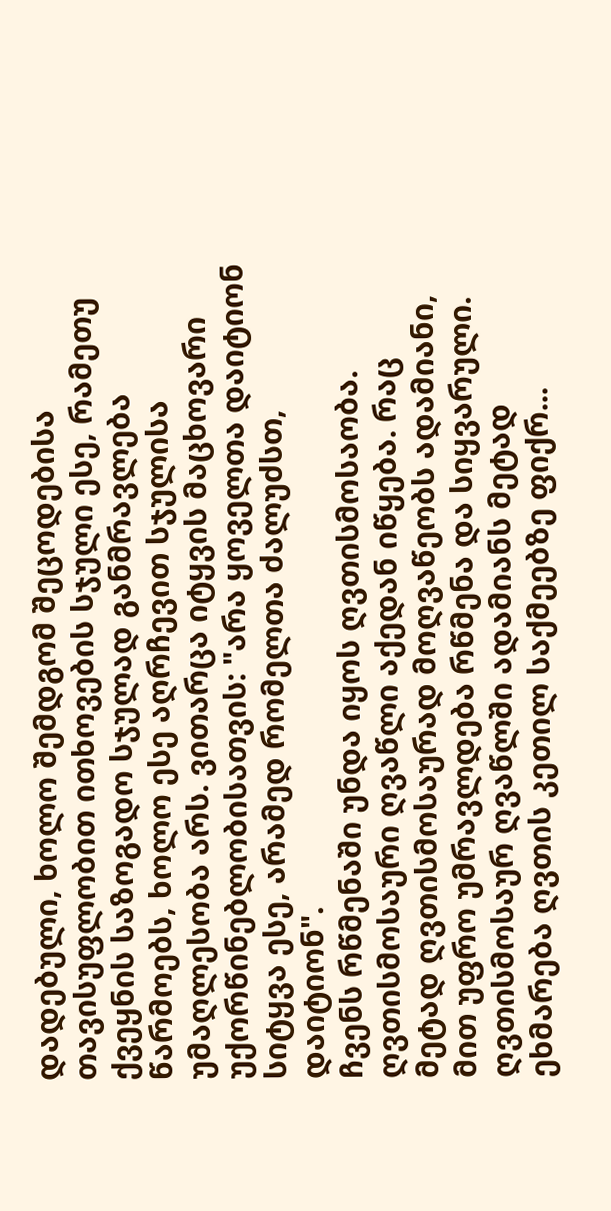დადებული, ხოლო შემდგომ შეცოდებისა თავისუფლობით ითხოვების სჯული ესე, რამეთუ ქვეყნის საზოგადო სჯულად განმრავლება წარმოებს, ხოლო ესე აღრჩევით სჯულისა უმაღლესობა არს. ვითარცა იტყვის მაცხოვარი უქორწინებლობისათვის: "არა ყოველთა დაიტიონ სიტყვა ესე, არამედ რომელთა ძალუძსთ, დაიტიონ".
ჩვენს რწმენაში უნდა იყოს ღვთისმოსაობა. ღვთისმოსაური ღვაწლი აქედან იწყება. რაც მეტად ღვთისმოსაურად მოღვაწეობს ადამიანი, მით უფრო უმრავლდება რწმენა და სიყვარული. ღვთისმოსაურ ღვაწლში ადამიანს მეტად ეხმარება ღვთის კეთილ საქმეებზე ფიქრ...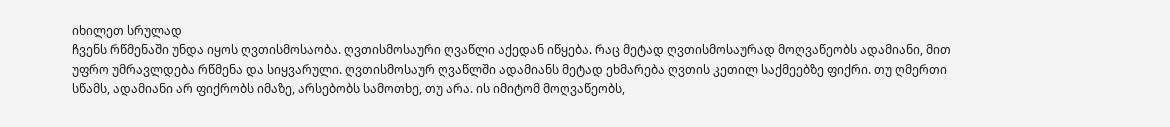იხილეთ სრულად
ჩვენს რწმენაში უნდა იყოს ღვთისმოსაობა. ღვთისმოსაური ღვაწლი აქედან იწყება. რაც მეტად ღვთისმოსაურად მოღვაწეობს ადამიანი, მით უფრო უმრავლდება რწმენა და სიყვარული. ღვთისმოსაურ ღვაწლში ადამიანს მეტად ეხმარება ღვთის კეთილ საქმეებზე ფიქრი. თუ ღმერთი სწამს, ადამიანი არ ფიქრობს იმაზე, არსებობს სამოთხე, თუ არა. ის იმიტომ მოღვაწეობს,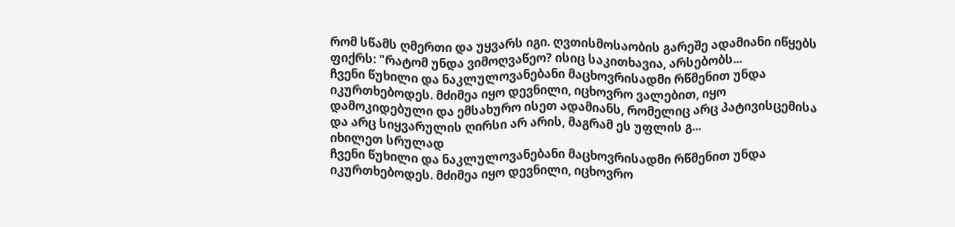რომ სწამს ღმერთი და უყვარს იგი. ღვთისმოსაობის გარეშე ადამიანი იწყებს ფიქრს: "რატომ უნდა ვიმოღვაწეო? ისიც საკითხავია, არსებობს...
ჩვენი წუხილი და ნაკლულოვანებანი მაცხოვრისადმი რწმენით უნდა იკურთხებოდეს. მძიმეა იყო დევნილი, იცხოვრო ვალებით, იყო დამოკიდებული და ემსახურო ისეთ ადამიანს, რომელიც არც პატივისცემისა და არც სიყვარულის ღირსი არ არის, მაგრამ ეს უფლის გ...
იხილეთ სრულად
ჩვენი წუხილი და ნაკლულოვანებანი მაცხოვრისადმი რწმენით უნდა იკურთხებოდეს. მძიმეა იყო დევნილი, იცხოვრო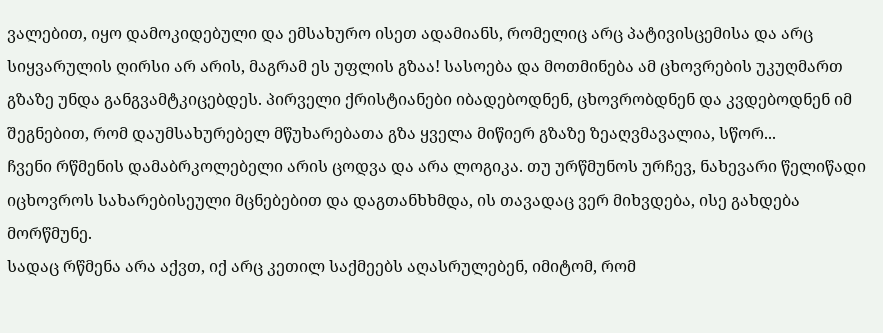ვალებით, იყო დამოკიდებული და ემსახურო ისეთ ადამიანს, რომელიც არც პატივისცემისა და არც სიყვარულის ღირსი არ არის, მაგრამ ეს უფლის გზაა! სასოება და მოთმინება ამ ცხოვრების უკუღმართ გზაზე უნდა განგვამტკიცებდეს. პირველი ქრისტიანები იბადებოდნენ, ცხოვრობდნენ და კვდებოდნენ იმ შეგნებით, რომ დაუმსახურებელ მწუხარებათა გზა ყველა მიწიერ გზაზე ზეაღვმავალია, სწორ...
ჩვენი რწმენის დამაბრკოლებელი არის ცოდვა და არა ლოგიკა. თუ ურწმუნოს ურჩევ, ნახევარი წელიწადი იცხოვროს სახარებისეული მცნებებით და დაგთანხხმდა, ის თავადაც ვერ მიხვდება, ისე გახდება მორწმუნე.
სადაც რწმენა არა აქვთ, იქ არც კეთილ საქმეებს აღასრულებენ, იმიტომ, რომ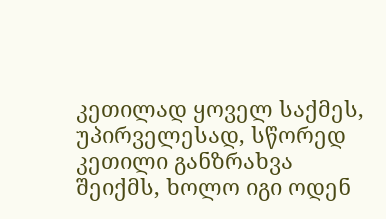კეთილად ყოველ საქმეს, უპირველესად, სწორედ კეთილი განზრახვა შეიქმს, ხოლო იგი ოდენ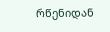რწენიდან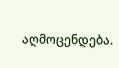აღმოცენდება.